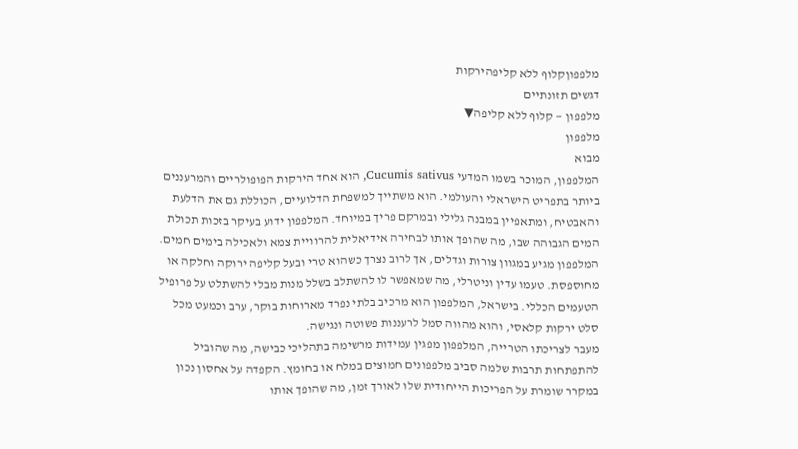מלפפוןקלוף ללא קליפהירקות
דגשים תזונתיים
מלפפון — קלוף ללא קליפה▼
מלפפון
מבוא
המלפפון, המוכר בשמו המדעי Cucumis sativus, הוא אחד הירקות הפופולריים והמרעננים ביותר בתפריט הישראלי והעולמי. הוא משתייך למשפחת הדלועיים, הכוללת גם את הדלעת והאבטיח, ומתאפיין במבנה גלילי ובמרקם פריך במיוחד. המלפפון ידוע בעיקר בזכות תכולת המים הגבוהה שבו, מה שהופך אותו לבחירה אידיאלית להרוויית צמא ולאכילה בימים חמים.
המלפפון מגיע במגוון צורות וגדלים, אך לרוב נצרך כשהוא טרי ובעל קליפה ירוקה וחלקה או מחוספסת. טעמו עדין וניטרלי, מה שמאפשר לו להשתלב בשלל מנות מבלי להשתלט על פרופיל הטעמים הכללי. בישראל, המלפפון הוא מרכיב בלתי נפרד מארוחות בוקר, ערב וכמעט מכל סלט ירקות קלאסי, והוא מהווה סמל לרעננות פשוטה ונגישה.
מעבר לצריכתו הטרייה, המלפפון מפגין עמידות מרשימה בתהליכי כבישה, מה שהוביל להתפתחות תרבות שלמה סביב מלפפונים חמוצים במלח או בחומץ. הקפדה על אחסון נכון במקרר שומרת על הפריכות הייחודית שלו לאורך זמן, מה שהופך אותו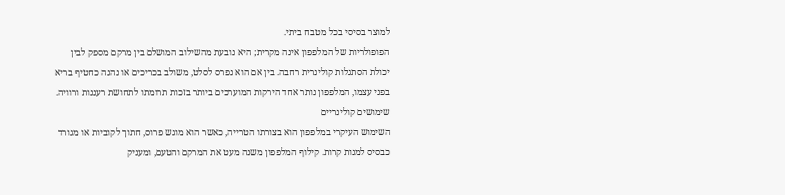למוצר בסיסי בכל מטבח ביתי.
הפופולריות של המלפפון אינה מקרית; היא נובעת מהשילוב המושלם בין מרקם מספק לבין יכולת הסתגלות קולינרית רחבה. בין אם הוא נפרס לסלט, משולב בכריכים או נהנה כחטיף בריא בפני עצמו, המלפפון נותר אחד הירקות המוערכים ביותר בזכות תרומתו לתחושת רעננות ורוויה.
שימושים קולינריים
השימוש העיקרי במלפפון הוא בצורתו הטרייה, כאשר הוא מוגש פרוס, חתוך לקוביות או מגורד כבסיס למנות קרות. קילוף המלפפון משנה מעט את המרקם והטעם, ומעניק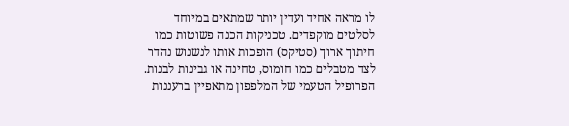לו מראה אחיד ועדין יותר שמתאים במיוחד לסלטים מוקפדים. טכניקות הכנה פשוטות כמו חיתוך ארוך (סטיקס) הופכות אותו לנשנוש נהדר לצד מטבלים כמו חומוס, טחינה או גבינות לבנות.
הפרופיל הטעמי של המלפפון מתאפיין ברעננות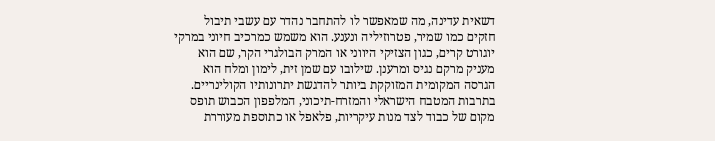דשאית עדינה, מה שמאפשר לו להתחבר נהדר עם עשבי תיבול חזקים כמו שמיר, פטרוזיליה ונענע. הוא משמש כמרכיב חיוני במרקי יוגורט קרים, כגון הצזיקי היווני או המרק הבולגרי הקר, שם הוא מעניק מרקם נגיס ומרענן. שילובו עם שמן זית, לימון ומלח הוא הגרסה המקומית המזוקקת ביותר להדגשת יתרונותיו הקולינריים.
בתרבות המטבח הישראלי והמזרח-תיכוני, המלפפון הכבוש תופס מקום של כבוד לצד מנות עיקריות, פלאפל או כתוספת מעוררת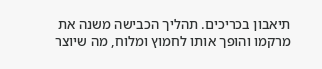תיאבון בכריכים. תהליך הכבישה משנה את מרקמו והופך אותו לחמוץ ומלוח, מה שיוצר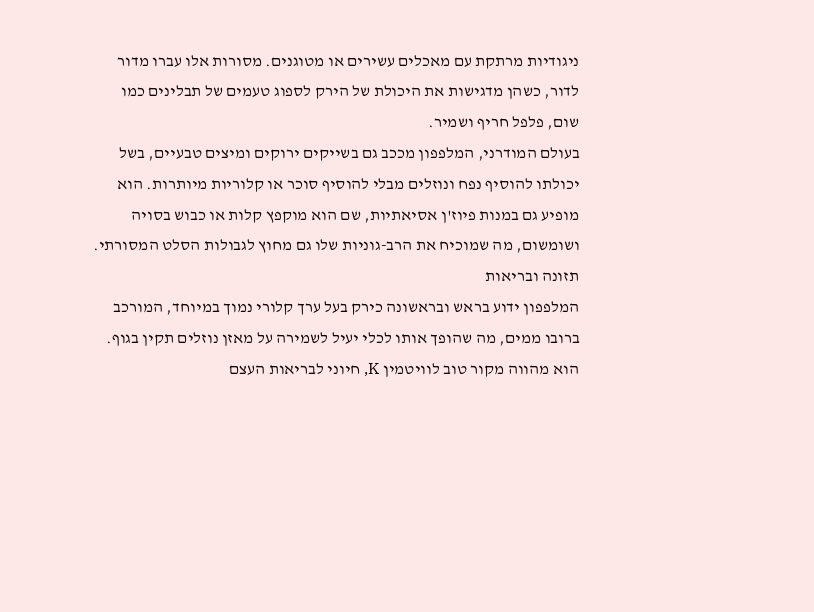ניגודיות מרתקת עם מאכלים עשירים או מטוגנים. מסורות אלו עברו מדור לדור, כשהן מדגישות את היכולת של הירק לספוג טעמים של תבלינים כמו שום, פלפל חריף ושמיר.
בעולם המודרני, המלפפון מככב גם בשייקים ירוקים ומיצים טבעיים, בשל יכולתו להוסיף נפח ונוזלים מבלי להוסיף סוכר או קלוריות מיותרות. הוא מופיע גם במנות פיוז'ן אסיאתיות, שם הוא מוקפץ קלות או כבוש בסויה ושומשום, מה שמוכיח את הרב-גוניות שלו גם מחוץ לגבולות הסלט המסורתי.
תזונה ובריאות
המלפפון ידוע בראש ובראשונה כירק בעל ערך קלורי נמוך במיוחד, המורכב ברובו ממים, מה שהופך אותו לכלי יעיל לשמירה על מאזן נוזלים תקין בגוף. הוא מהווה מקור טוב לוויטמין K, חיוני לבריאות העצם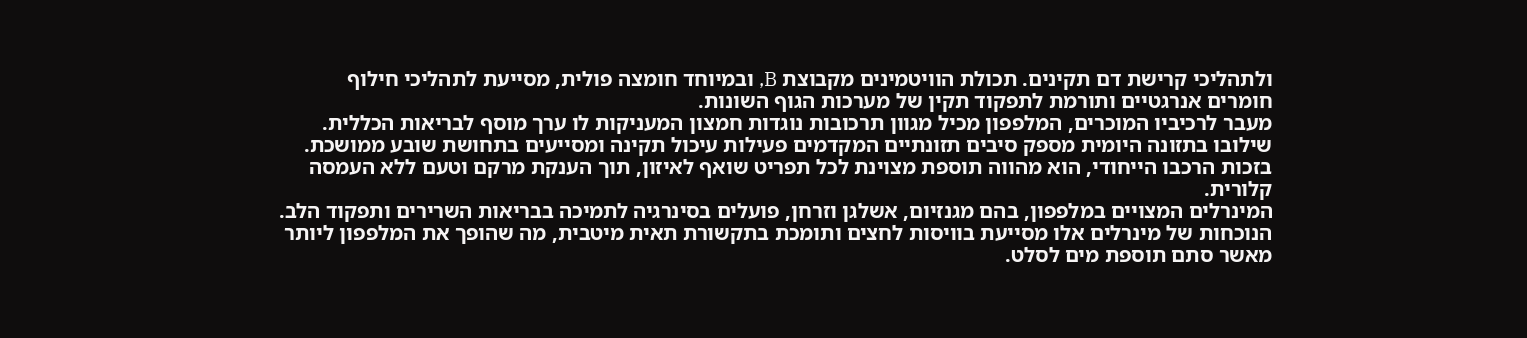ולתהליכי קרישת דם תקינים. תכולת הוויטמינים מקבוצת B, ובמיוחד חומצה פולית, מסייעת לתהליכי חילוף חומרים אנרגטיים ותורמת לתפקוד תקין של מערכות הגוף השונות.
מעבר לרכיביו המוכרים, המלפפון מכיל מגוון תרכובות נוגדות חמצון המעניקות לו ערך מוסף לבריאות הכללית. שילובו בתזונה היומית מספק סיבים תזונתיים המקדמים פעילות עיכול תקינה ומסייעים בתחושת שובע ממושכת. בזכות הרכבו הייחודי, הוא מהווה תוספת מצוינת לכל תפריט שואף לאיזון, תוך הענקת מרקם וטעם ללא העמסה קלורית.
המינרלים המצויים במלפפון, בהם מגנזיום, אשלגן וזרחן, פועלים בסינרגיה לתמיכה בבריאות השרירים ותפקוד הלב. הנוכחות של מינרלים אלו מסייעת בוויסות לחצים ותומכת בתקשורת תאית מיטבית, מה שהופך את המלפפון ליותר מאשר סתם תוספת מים לסלט.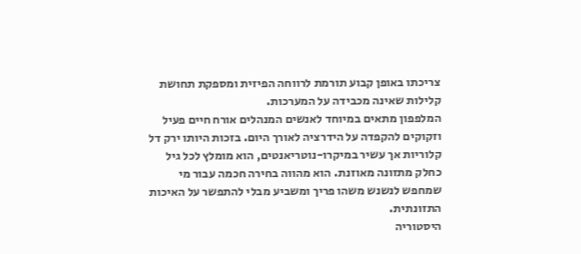צריכתו באופן קבוע תורמת לרווחה הפיזית ומספקת תחושת קלילות שאינה מכבידה על המערכות.
המלפפון מתאים במיוחד לאנשים המנהלים אורח חיים פעיל וזקוקים להקפדה על הידרציה לאורך היום. בזכות היותו ירק דל קלוריות אך עשיר במיקרו-נוטריאנטים, הוא מומלץ לכל גיל כחלק מתזונה מאוזנת. הוא מהווה בחירה חכמה עבור מי שמחפש לנשנש משהו פריך ומשביע מבלי להתפשר על האיכות התזונתית.
היסטוריה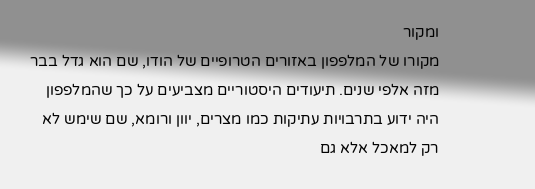ומקור
מקורו של המלפפון באזורים הטרופיים של הודו, שם הוא גדל בבר מזה אלפי שנים. תיעודים היסטוריים מצביעים על כך שהמלפפון היה ידוע בתרבויות עתיקות כמו מצרים, יוון ורומא, שם שימש לא רק למאכל אלא גם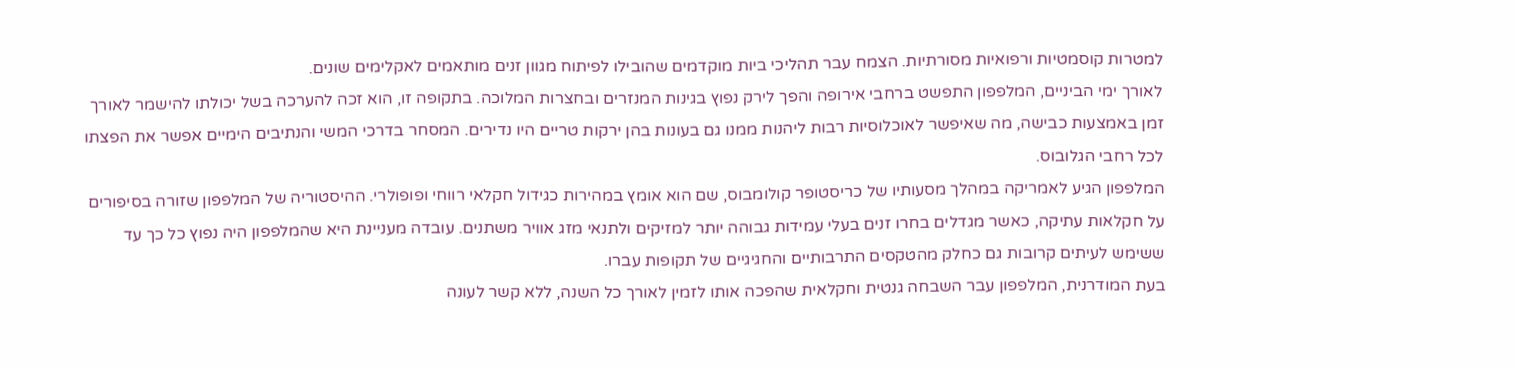למטרות קוסמטיות ורפואיות מסורתיות. הצמח עבר תהליכי ביות מוקדמים שהובילו לפיתוח מגוון זנים מותאמים לאקלימים שונים.
לאורך ימי הביניים, המלפפון התפשט ברחבי אירופה והפך לירק נפוץ בגינות המנזרים ובחצרות המלוכה. בתקופה זו, הוא זכה להערכה בשל יכולתו להישמר לאורך זמן באמצעות כבישה, מה שאיפשר לאוכלוסיות רבות ליהנות ממנו גם בעונות בהן ירקות טריים היו נדירים. המסחר בדרכי המשי והנתיבים הימיים אפשר את הפצתו לכל רחבי הגלובוס.
המלפפון הגיע לאמריקה במהלך מסעותיו של כריסטופר קולומבוס, שם הוא אומץ במהירות כגידול חקלאי רווחי ופופולרי. ההיסטוריה של המלפפון שזורה בסיפורים על חקלאות עתיקה, כאשר מגדלים בחרו זנים בעלי עמידות גבוהה יותר למזיקים ולתנאי מזג אוויר משתנים. עובדה מעניינת היא שהמלפפון היה נפוץ כל כך עד ששימש לעיתים קרובות גם כחלק מהטקסים התרבותיים והחגיגיים של תקופות עברו.
בעת המודרנית, המלפפון עבר השבחה גנטית וחקלאית שהפכה אותו לזמין לאורך כל השנה, ללא קשר לעונה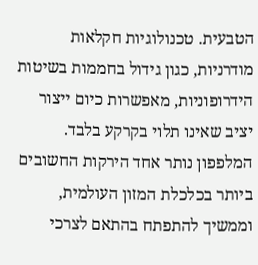הטבעית. טכנולוגיות חקלאות מודרניות, כגון גידול בחממות בשיטות הידרופוניות, מאפשרות כיום ייצור יציב שאינו תלוי בקרקע בלבד. המלפפון נותר אחד הירקות החשובים ביותר בכלכלת המזון העולמית, וממשיך להתפתח בהתאם לצרכי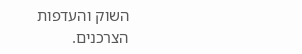השוק והעדפות הצרכנים.